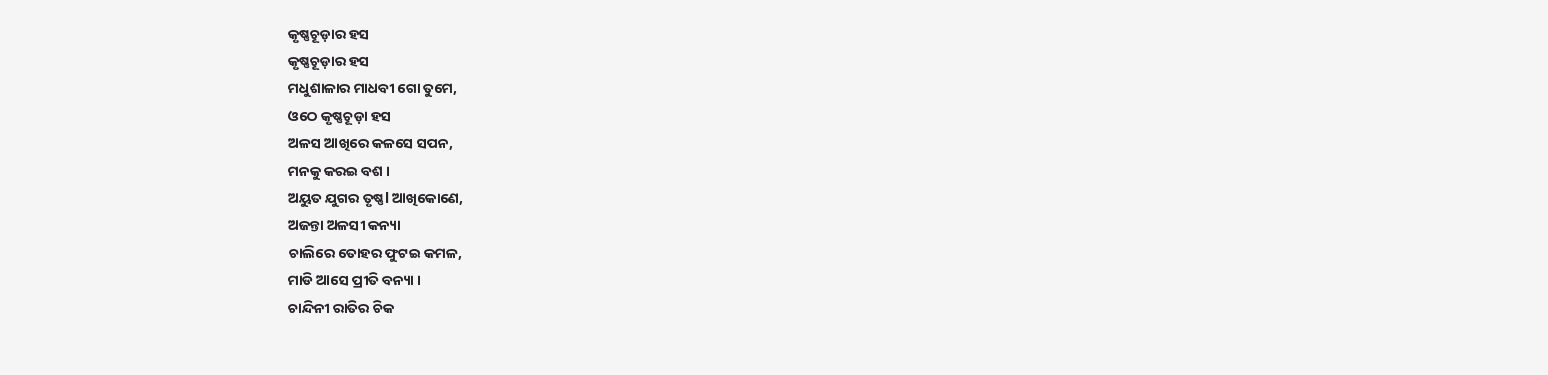କୃଷ୍ଣଚୂଡ଼ାର ହସ
କୃଷ୍ଣଚୂଡ଼ାର ହସ
ମଧୁଶାଳାର ମାଧବୀ ଗୋ ତୁମେ,
ଓଠେ କୃଷ୍ଣଚୂଡ଼ା ହସ
ଅଳସ ଆଖିରେ କଳସେ ସପନ,
ମନକୁ କରଇ ବଶ ।
ଅୟୁତ ଯୁଗର ତୃଷ୍ଣl ଆଖିକୋଣେ,
ଅଜନ୍ତା ଅଳସୀ କନ୍ୟା
ଚାଲିରେ ତୋହର ଫୁଟଇ କମଳ,
ମାଡି ଆସେ ପ୍ରୀତି ବନ୍ୟା ।
ଚାନ୍ଦିନୀ ରାତିର ଚିକ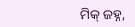ମିକ୍ ଜହ୍ନ,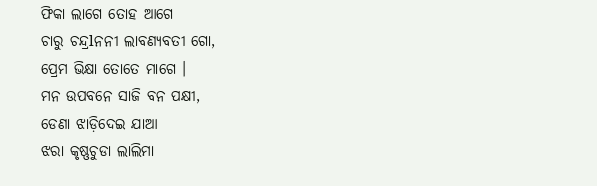ଫିକା ଲାଗେ ତୋହ ଆଗେ
ଚାରୁ ଚନ୍ଦ୍ରlନନୀ ଲାବଣ୍ୟବତୀ ଗୋ,
ପ୍ରେମ ଭିକ୍ଷା ତୋତେ ମାଗେ ।
ମନ ଉପବନେ ସାଜି ବନ ପକ୍ଷୀ,
ଡେଣା ଝାଡ଼ିଦେଇ ଯାଆ
ଝରା କୃଷ୍ଣଚୁଡା ଲାଲିମା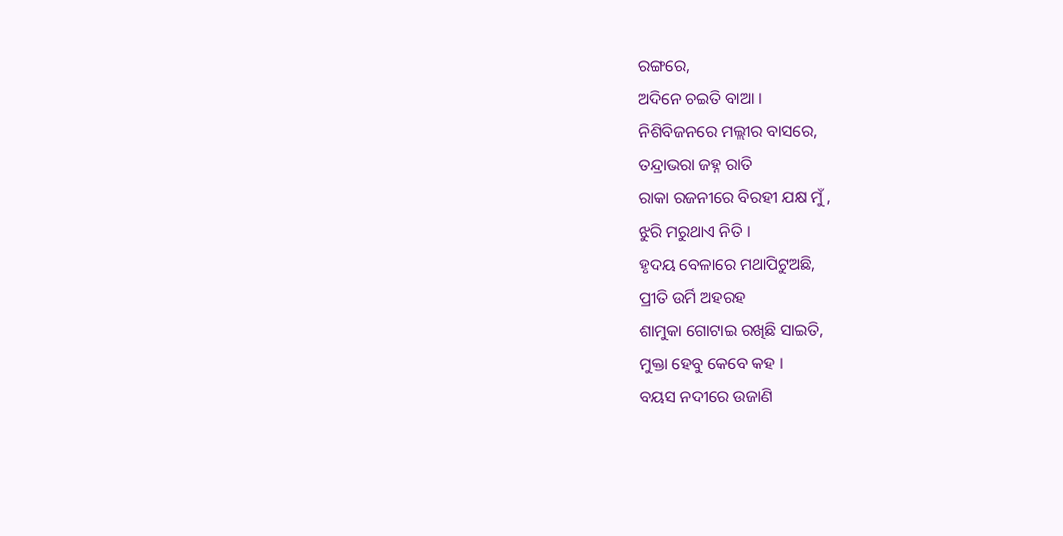ରଙ୍ଗରେ,
ଅଦିନେ ଚଇତି ବାଆ ।
ନିଶିବିଜନରେ ମଲ୍ଲୀର ବାସରେ,
ତନ୍ଦ୍ରାଭରା ଜହ୍ନ ରାତି
ରାକା ରଜନୀରେ ବିରହୀ ଯକ୍ଷ ମୁଁ ,
ଝୁରି ମରୁଥାଏ ନିତି ।
ହୃଦୟ ବେଳାରେ ମଥାପିଟୁଅଛି,
ପ୍ରୀତି ଉର୍ମି ଅହରହ
ଶାମୁକା ଗୋଟାଇ ରଖିଛି ସାଇତି,
ମୁକ୍ତା ହେବୁ କେବେ କହ ।
ବୟସ ନଦୀରେ ଉଜାଣି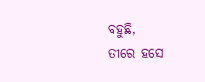ବହୁଛି,
ତୀରେ ହସେ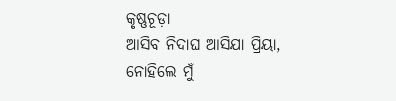କୃଷ୍ଣଚୂଡ଼ା
ଆସିବ ନିଦାଘ ଆସିଯା ପ୍ରିୟା,
ନୋହିଲେ ମୁଁ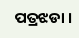ପତ୍ରଝଡା ।